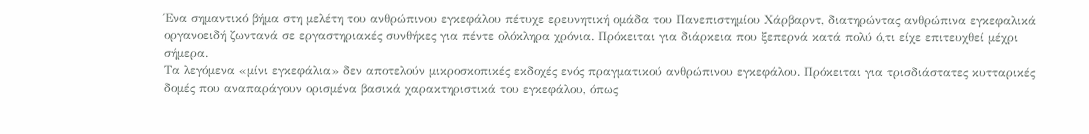Ένα σημαντικό βήμα στη μελέτη του ανθρώπινου εγκεφάλου πέτυχε ερευνητική ομάδα του Πανεπιστημίου Χάρβαρντ, διατηρώντας ανθρώπινα εγκεφαλικά οργανοειδή ζωντανά σε εργαστηριακές συνθήκες για πέντε ολόκληρα χρόνια. Πρόκειται για διάρκεια που ξεπερνά κατά πολύ ό,τι είχε επιτευχθεί μέχρι σήμερα.
Τα λεγόμενα «μίνι εγκεφάλια» δεν αποτελούν μικροσκοπικές εκδοχές ενός πραγματικού ανθρώπινου εγκεφάλου. Πρόκειται για τρισδιάστατες κυτταρικές δομές που αναπαράγουν ορισμένα βασικά χαρακτηριστικά του εγκεφάλου, όπως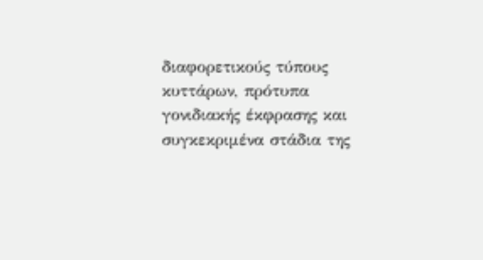διαφορετικούς τύπους κυττάρων, πρότυπα γονιδιακής έκφρασης και συγκεκριμένα στάδια της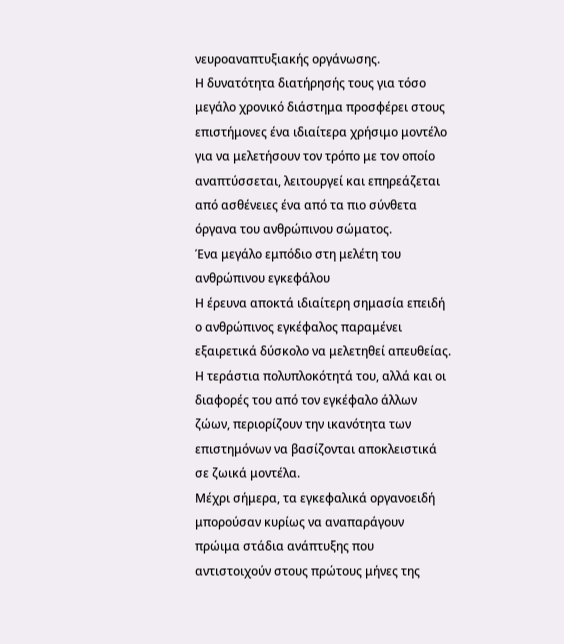νευροαναπτυξιακής οργάνωσης.
Η δυνατότητα διατήρησής τους για τόσο μεγάλο χρονικό διάστημα προσφέρει στους επιστήμονες ένα ιδιαίτερα χρήσιμο μοντέλο για να μελετήσουν τον τρόπο με τον οποίο αναπτύσσεται, λειτουργεί και επηρεάζεται από ασθένειες ένα από τα πιο σύνθετα όργανα του ανθρώπινου σώματος.
Ένα μεγάλο εμπόδιο στη μελέτη του ανθρώπινου εγκεφάλου
Η έρευνα αποκτά ιδιαίτερη σημασία επειδή ο ανθρώπινος εγκέφαλος παραμένει εξαιρετικά δύσκολο να μελετηθεί απευθείας. Η τεράστια πολυπλοκότητά του, αλλά και οι διαφορές του από τον εγκέφαλο άλλων ζώων, περιορίζουν την ικανότητα των επιστημόνων να βασίζονται αποκλειστικά σε ζωικά μοντέλα.
Μέχρι σήμερα, τα εγκεφαλικά οργανοειδή μπορούσαν κυρίως να αναπαράγουν πρώιμα στάδια ανάπτυξης που αντιστοιχούν στους πρώτους μήνες της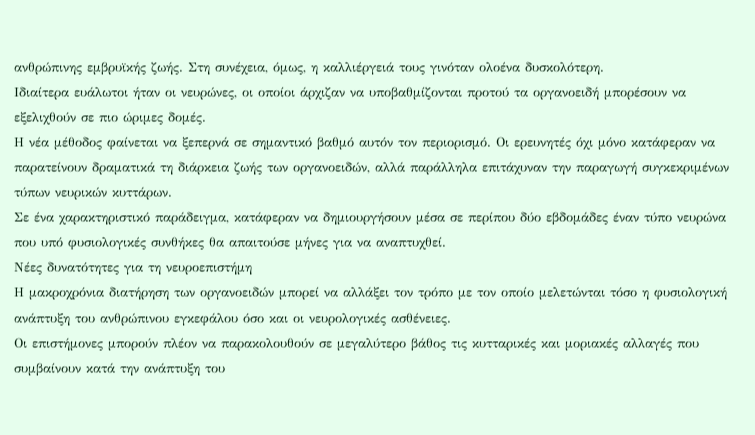ανθρώπινης εμβρυϊκής ζωής. Στη συνέχεια, όμως, η καλλιέργειά τους γινόταν ολοένα δυσκολότερη.
Ιδιαίτερα ευάλωτοι ήταν οι νευρώνες, οι οποίοι άρχιζαν να υποβαθμίζονται προτού τα οργανοειδή μπορέσουν να εξελιχθούν σε πιο ώριμες δομές.
Η νέα μέθοδος φαίνεται να ξεπερνά σε σημαντικό βαθμό αυτόν τον περιορισμό. Οι ερευνητές όχι μόνο κατάφεραν να παρατείνουν δραματικά τη διάρκεια ζωής των οργανοειδών, αλλά παράλληλα επιτάχυναν την παραγωγή συγκεκριμένων τύπων νευρικών κυττάρων.
Σε ένα χαρακτηριστικό παράδειγμα, κατάφεραν να δημιουργήσουν μέσα σε περίπου δύο εβδομάδες έναν τύπο νευρώνα που υπό φυσιολογικές συνθήκες θα απαιτούσε μήνες για να αναπτυχθεί.
Νέες δυνατότητες για τη νευροεπιστήμη
Η μακροχρόνια διατήρηση των οργανοειδών μπορεί να αλλάξει τον τρόπο με τον οποίο μελετώνται τόσο η φυσιολογική ανάπτυξη του ανθρώπινου εγκεφάλου όσο και οι νευρολογικές ασθένειες.
Οι επιστήμονες μπορούν πλέον να παρακολουθούν σε μεγαλύτερο βάθος τις κυτταρικές και μοριακές αλλαγές που συμβαίνουν κατά την ανάπτυξη του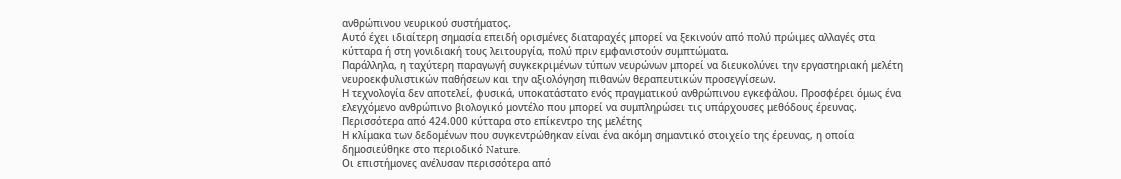ανθρώπινου νευρικού συστήματος.
Αυτό έχει ιδιαίτερη σημασία επειδή ορισμένες διαταραχές μπορεί να ξεκινούν από πολύ πρώιμες αλλαγές στα κύτταρα ή στη γονιδιακή τους λειτουργία, πολύ πριν εμφανιστούν συμπτώματα.
Παράλληλα, η ταχύτερη παραγωγή συγκεκριμένων τύπων νευρώνων μπορεί να διευκολύνει την εργαστηριακή μελέτη νευροεκφυλιστικών παθήσεων και την αξιολόγηση πιθανών θεραπευτικών προσεγγίσεων.
Η τεχνολογία δεν αποτελεί, φυσικά, υποκατάστατο ενός πραγματικού ανθρώπινου εγκεφάλου. Προσφέρει όμως ένα ελεγχόμενο ανθρώπινο βιολογικό μοντέλο που μπορεί να συμπληρώσει τις υπάρχουσες μεθόδους έρευνας.
Περισσότερα από 424.000 κύτταρα στο επίκεντρο της μελέτης
Η κλίμακα των δεδομένων που συγκεντρώθηκαν είναι ένα ακόμη σημαντικό στοιχείο της έρευνας, η οποία δημοσιεύθηκε στο περιοδικό Nature.
Οι επιστήμονες ανέλυσαν περισσότερα από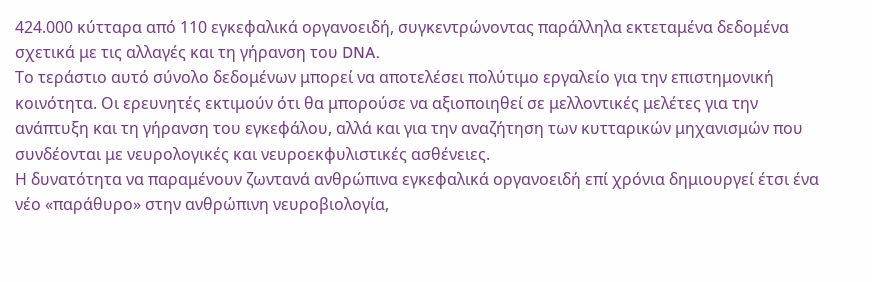424.000 κύτταρα από 110 εγκεφαλικά οργανοειδή, συγκεντρώνοντας παράλληλα εκτεταμένα δεδομένα σχετικά με τις αλλαγές και τη γήρανση του DNA.
Το τεράστιο αυτό σύνολο δεδομένων μπορεί να αποτελέσει πολύτιμο εργαλείο για την επιστημονική κοινότητα. Οι ερευνητές εκτιμούν ότι θα μπορούσε να αξιοποιηθεί σε μελλοντικές μελέτες για την ανάπτυξη και τη γήρανση του εγκεφάλου, αλλά και για την αναζήτηση των κυτταρικών μηχανισμών που συνδέονται με νευρολογικές και νευροεκφυλιστικές ασθένειες.
Η δυνατότητα να παραμένουν ζωντανά ανθρώπινα εγκεφαλικά οργανοειδή επί χρόνια δημιουργεί έτσι ένα νέο «παράθυρο» στην ανθρώπινη νευροβιολογία,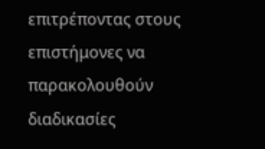επιτρέποντας στους επιστήμονες να παρακολουθούν διαδικασίες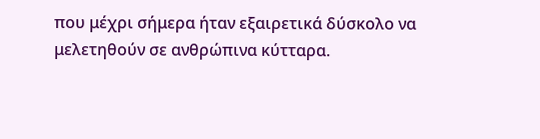που μέχρι σήμερα ήταν εξαιρετικά δύσκολο να μελετηθούν σε ανθρώπινα κύτταρα.